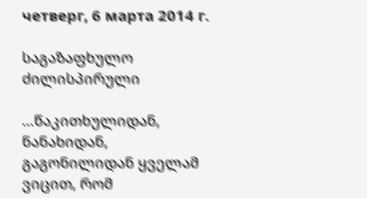четверг, 6 марта 2014 г.

საგაზაფხულო ძილისპირული

...წაკითხულიდან, ნანახიდან, გაგონილიდან ყველამ ვიცით, რომ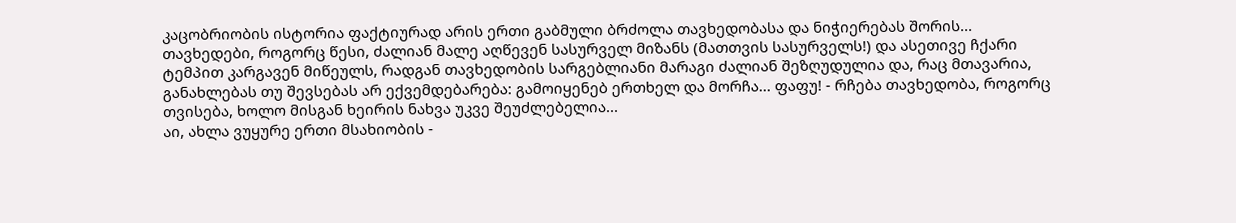კაცობრიობის ისტორია ფაქტიურად არის ერთი გაბმული ბრძოლა თავხედობასა და ნიჭიერებას შორის... თავხედები, როგორც წესი, ძალიან მალე აღწევენ სასურველ მიზანს (მათთვის სასურველს!) და ასეთივე ჩქარი ტემპით კარგავენ მიწეულს, რადგან თავხედობის სარგებლიანი მარაგი ძალიან შეზღუდულია და, რაც მთავარია, განახლებას თუ შევსებას არ ექვემდებარება: გამოიყენებ ერთხელ და მორჩა... ფაფუ! - რჩება თავხედობა, როგორც თვისება, ხოლო მისგან ხეირის ნახვა უკვე შეუძლებელია...
აი, ახლა ვუყურე ერთი მსახიობის -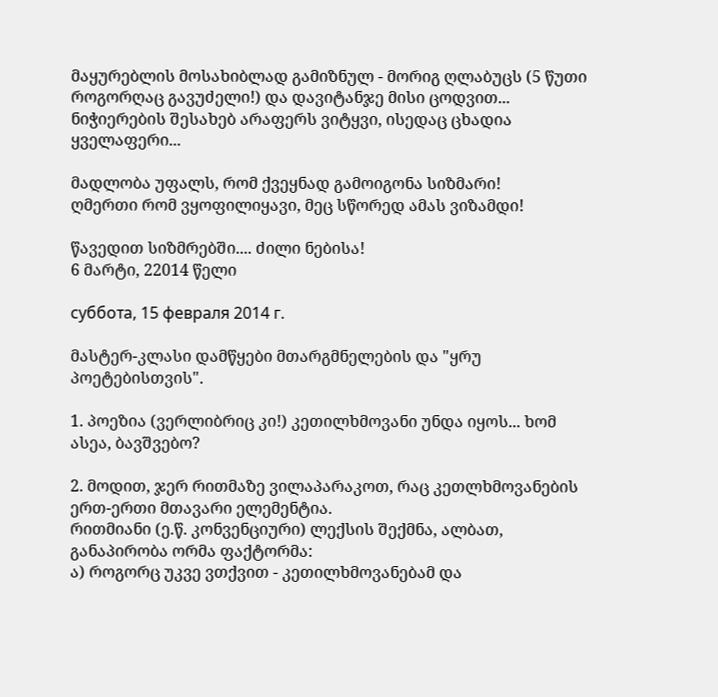მაყურებლის მოსახიბლად გამიზნულ - მორიგ ღლაბუცს (5 წუთი როგორღაც გავუძელი!) და დავიტანჯე მისი ცოდვით...
ნიჭიერების შესახებ არაფერს ვიტყვი, ისედაც ცხადია ყველაფერი...

მადლობა უფალს, რომ ქვეყნად გამოიგონა სიზმარი!
ღმერთი რომ ვყოფილიყავი, მეც სწორედ ამას ვიზამდი!

წავედით სიზმრებში.... ძილი ნებისა!
6 მარტი, 22014 წელი

суббота, 15 февраля 2014 г.

მასტერ-კლასი დამწყები მთარგმნელების და "ყრუ პოეტებისთვის".

1. პოეზია (ვერლიბრიც კი!) კეთილხმოვანი უნდა იყოს... ხომ ასეა, ბავშვებო?

2. მოდით, ჯერ რითმაზე ვილაპარაკოთ, რაც კეთლხმოვანების ერთ-ერთი მთავარი ელემენტია.
რითმიანი (ე.წ. კონვენციური) ლექსის შექმნა, ალბათ, განაპირობა ორმა ფაქტორმა:
ა) როგორც უკვე ვთქვით - კეთილხმოვანებამ და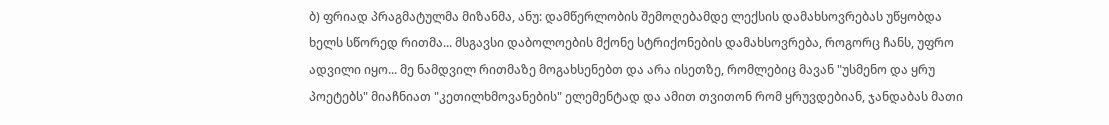ბ) ფრიად პრაგმატულმა მიზანმა, ანუ: დამწერლობის შემოღებამდე ლექსის დამახსოვრებას უწყობდა ხელს სწორედ რითმა... მსგავსი დაბოლოების მქონე სტრიქონების დამახსოვრება, როგორც ჩანს, უფრო ადვილი იყო... მე ნამდვილ რითმაზე მოგახსენებთ და არა ისეთზე, რომლებიც მავან "უსმენო და ყრუ პოეტებს" მიაჩნიათ "კეთილხმოვანების" ელემენტად და ამით თვითონ რომ ყრუვდებიან, ჯანდაბას მათი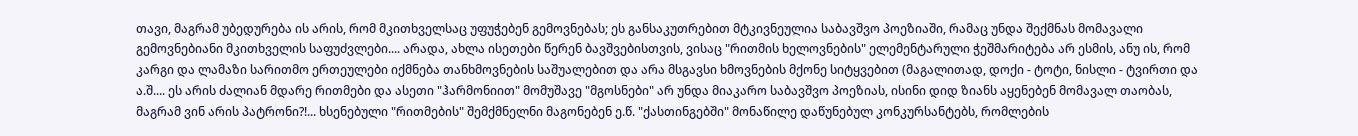თავი, მაგრამ უბედურება ის არის, რომ მკითხველსაც უფუჭებენ გემოვნებას; ეს განსაკუთრებით მტკივნეულია საბავშვო პოეზიაში, რამაც უნდა შექმნას მომავალი გემოვნებიანი მკითხველის საფუძვლები.... არადა, ახლა ისეთები წერენ ბავშვებისთვის, ვისაც "რითმის ხელოვნების" ელემენტარული ჭეშმარიტება არ ესმის, ანუ ის, რომ კარგი და ლამაზი სარითმო ერთეულები იქმნება თანხმოვნების საშუალებით და არა მსგავსი ხმოვნების მქონე სიტყვებით (მაგალითად, დოქი - ტოტი, ნისლი - ტვირთი და ა.შ.... ეს არის ძალიან მდარე რითმები და ასეთი "ჰარმონიით" მომუშავე "მგოსნები" არ უნდა მიაკარო საბავშვო პოეზიას, ისინი დიდ ზიანს აყენებენ მომავალ თაობას, მაგრამ ვინ არის პატრონი?!... ხსენებული "რითმების" შემქმნელნი მაგონებენ ე.წ. "ქასთინგებში" მონაწილე დაწუნებულ კონკურსანტებს, რომლების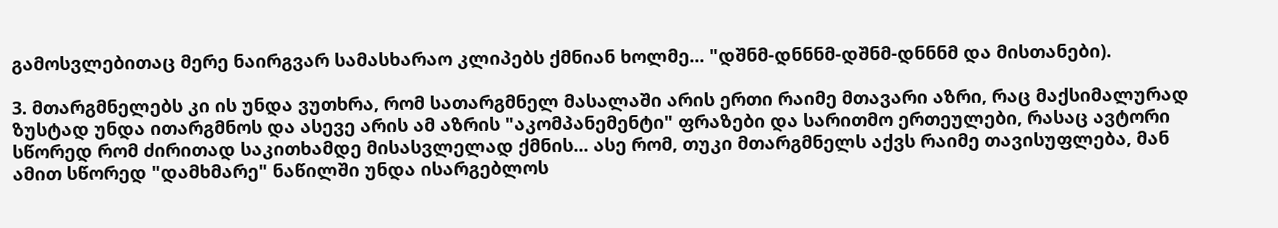გამოსვლებითაც მერე ნაირგვარ სამასხარაო კლიპებს ქმნიან ხოლმე... "დშნმ-დნნნმ-დშნმ-დნნნმ და მისთანები).

3. მთარგმნელებს კი ის უნდა ვუთხრა, რომ სათარგმნელ მასალაში არის ერთი რაიმე მთავარი აზრი, რაც მაქსიმალურად ზუსტად უნდა ითარგმნოს და ასევე არის ამ აზრის "აკომპანემენტი" ფრაზები და სარითმო ერთეულები, რასაც ავტორი სწორედ რომ ძირითად საკითხამდე მისასვლელად ქმნის... ასე რომ, თუკი მთარგმნელს აქვს რაიმე თავისუფლება, მან ამით სწორედ "დამხმარე" ნაწილში უნდა ისარგებლოს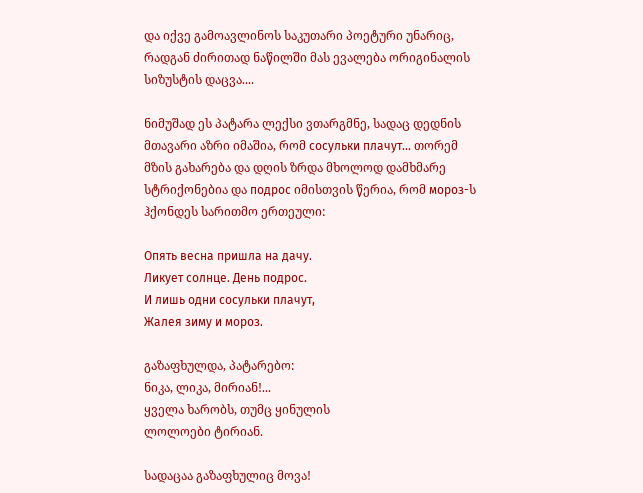და იქვე გამოავლინოს საკუთარი პოეტური უნარიც, რადგან ძირითად ნაწილში მას ევალება ორიგინალის სიზუსტის დაცვა....

ნიმუშად ეს პატარა ლექსი ვთარგმნე, სადაც დედნის მთავარი აზრი იმაშია, რომ сосульки плачут... თორემ მზის გახარება და დღის ზრდა მხოლოდ დამხმარე სტრიქონებია და подрос იმისთვის წერია, რომ мороз-ს ჰქონდეს სარითმო ერთეული:

Опять весна пришла на дачу.
Ликует солнце. День подрос.
И лишь одни сосульки плачут,
Жалея зиму и мороз.

გაზაფხულდა, პატარებო:
ნიკა, ლიკა, მირიან!...
ყველა ხარობს, თუმც ყინულის
ლოლოები ტირიან.

სადაცაა გაზაფხულიც მოვა!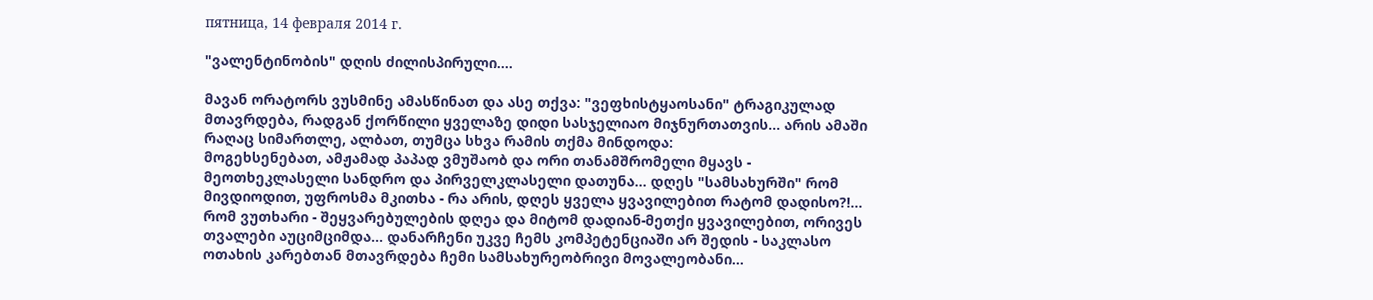пятница, 14 февраля 2014 г.

"ვალენტინობის" დღის ძილისპირული....

მავან ორატორს ვუსმინე ამასწინათ და ასე თქვა: "ვეფხისტყაოსანი" ტრაგიკულად მთავრდება, რადგან ქორწილი ყველაზე დიდი სასჯელიაო მიჯნურთათვის... არის ამაში რაღაც სიმართლე, ალბათ, თუმცა სხვა რამის თქმა მინდოდა:
მოგეხსენებათ, ამჟამად პაპად ვმუშაობ და ორი თანამშრომელი მყავს - მეოთხეკლასელი სანდრო და პირველკლასელი დათუნა... დღეს "სამსახურში" რომ მივდიოდით, უფროსმა მკითხა - რა არის, დღეს ყველა ყვავილებით რატომ დადისო?!... რომ ვუთხარი - შეყვარებულების დღეა და მიტომ დადიან-მეთქი ყვავილებით, ორივეს თვალები აუციმციმდა... დანარჩენი უკვე ჩემს კომპეტენციაში არ შედის - საკლასო ოთახის კარებთან მთავრდება ჩემი სამსახურეობრივი მოვალეობანი...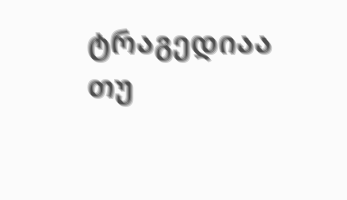ტრაგედიაა თუ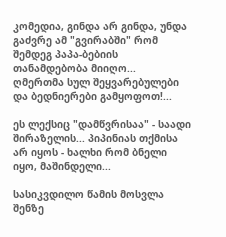კომედია, გინდა არ გინდა, უნდა გაძვრე ამ "გვირაბში" რომ შემდეგ პაპა-ბებიის თანამდებობა მიიღო...
ღმერთმა სულ შეყვარებულები და ბედნიერები გამყოფოთ!...

ეს ლექსიც "დამწვრისაა" - საადი შირაზელის... პიპინიას თქმისა არ იყოს - ხალხი რომ ბნელი იყო, მაშინდელი...

სასიკვდილო წამის მოსვლა შენზე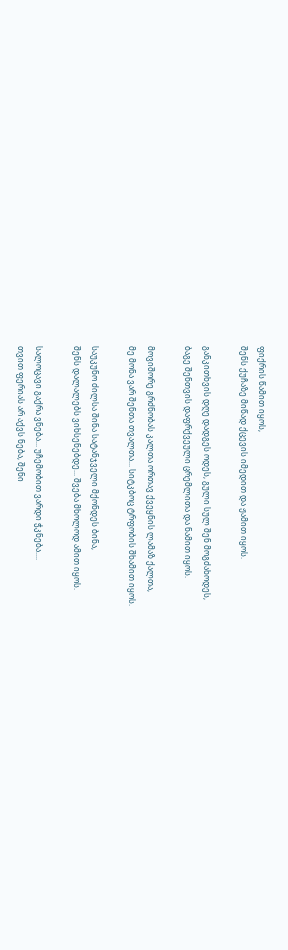ფიქრის წამით იყოს,
შენს ქუჩაზე მიწად ქცევის იმედით და ჟამით იყოს.

განკითხვის დღე დადგეს ოდეს, გული სულ შენ მოგძახოდეს,
ბაგე შენთვის დაფრქვეული ცრემლითა და ნამით იყოს.

მოვიშორე გრძნობას კალთა ორთავ ქვეყნის ლამაზ ქალთა,
მე მონა ვარ შენთა თვალთა... სიტკბოც ტრფობის შხამით იყოს.

საუკუნო ძილსა შინა სატანჯველი მქონდეს ბინა,
შენს დალალებს ვიხსენებდე... შვება მხოლოდ ამით იყოს.

სალოცავი გაქრა ვნება... უჩემობით ვარდი ჭკნება....
თვით ფერიას არ აქვს ნება, შენი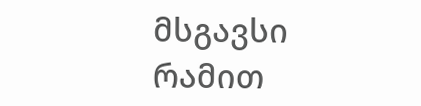მსგავსი რამით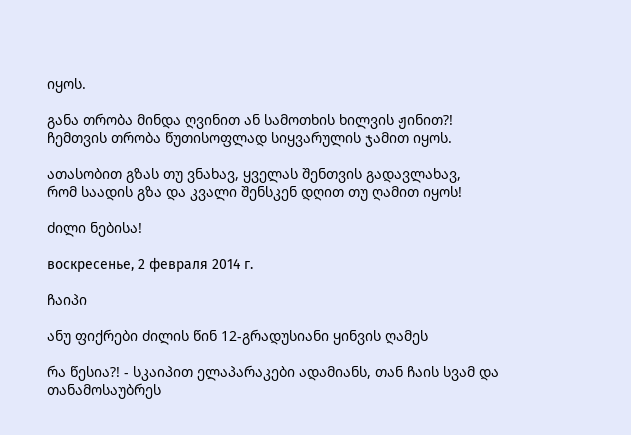იყოს.

განა თრობა მინდა ღვინით ან სამოთხის ხილვის ჟინით?!
ჩემთვის თრობა წუთისოფლად სიყვარულის ჯამით იყოს.

ათასობით გზას თუ ვნახავ, ყველას შენთვის გადავლახავ,
რომ საადის გზა და კვალი შენსკენ დღით თუ ღამით იყოს!

ძილი ნებისა!

воскресенье, 2 февраля 2014 г.

ჩაიპი

ანუ ფიქრები ძილის წინ 12-გრადუსიანი ყინვის ღამეს

რა წესია?! - სკაიპით ელაპარაკები ადამიანს, თან ჩაის სვამ და თანამოსაუბრეს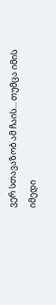ვერ სთავაზობ ამ ჩაის... თუმცა იმის იმედი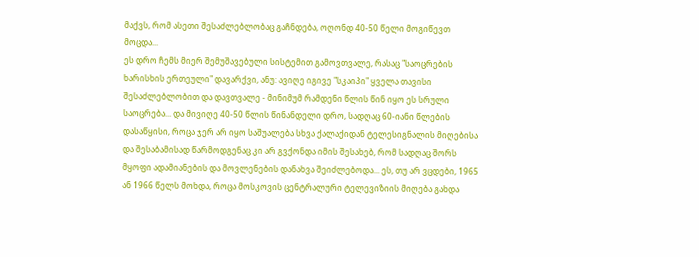მაქვს, რომ ასეთი შესაძლებლობაც გაჩნდება, ოღონდ 40-50 წელი მოგიწევთ მოცდა...
ეს დრო ჩემს მიერ შემუშავებული სისტემით გამოვთვალე, რასაც "საოცრების ხარისხის ერთეული" დავარქვი, ანუ: ავიღე იგივე "სკაიპი" ყველა თავისი შესაძლებლობით და დავთვალე - მინიმუმ რამდენი წლის წინ იყო ეს სრული საოცრება... და მივიღე 40-50 წლის წინანდელი დრო, სადღაც 60-იანი წლების დასაწყისი, როცა ჯერ არ იყო საშუალება სხვა ქალაქიდან ტელესიგნალის მიღებისა და შესაბამისად წარმოდგენაც კი არ გვქონდა იმის შესახებ, რომ სადღაც შორს მყოფი ადამიანების და მოვლენების დანახვა შეიძლებოდა... ეს, თუ არ ვცდები, 1965 ან 1966 წელს მოხდა, როცა მოსკოვის ცენტრალური ტელევიზიის მიღება გახდა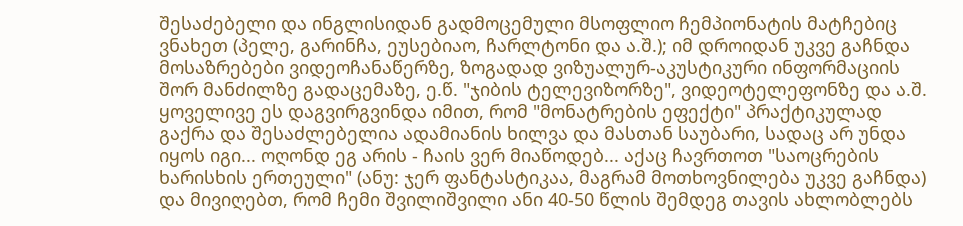შესაძებელი და ინგლისიდან გადმოცემული მსოფლიო ჩემპიონატის მატჩებიც ვნახეთ (პელე, გარინჩა, ეუსებიაო, ჩარლტონი და ა.შ.); იმ დროიდან უკვე გაჩნდა მოსაზრებები ვიდეოჩანაწერზე, ზოგადად ვიზუალურ-აკუსტიკური ინფორმაციის შორ მანძილზე გადაცემაზე, ე.წ. "ჯიბის ტელევიზორზე", ვიდეოტელეფონზე და ა.შ. ყოველივე ეს დაგვირგვინდა იმით, რომ "მონატრების ეფექტი" პრაქტიკულად გაქრა და შესაძლებელია ადამიანის ხილვა და მასთან საუბარი, სადაც არ უნდა იყოს იგი... ოღონდ ეგ არის - ჩაის ვერ მიაწოდებ... აქაც ჩავრთოთ "საოცრების ხარისხის ერთეული" (ანუ: ჯერ ფანტასტიკაა, მაგრამ მოთხოვნილება უკვე გაჩნდა) და მივიღებთ, რომ ჩემი შვილიშვილი ანი 40-50 წლის შემდეგ თავის ახლობლებს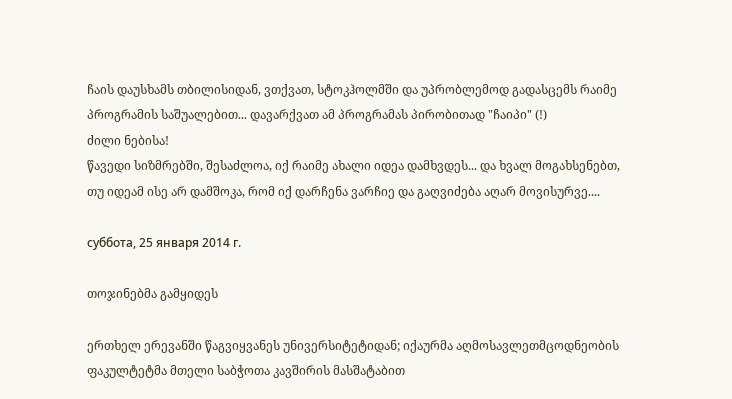ჩაის დაუსხამს თბილისიდან, ვთქვათ, სტოკჰოლმში და უპრობლემოდ გადასცემს რაიმე პროგრამის საშუალებით... დავარქვათ ამ პროგრამას პირობითად "ჩაიპი" (!)
ძილი ნებისა!
წავედი სიზმრებში, შესაძლოა, იქ რაიმე ახალი იდეა დამხვდეს... და ხვალ მოგახსენებთ, თუ იდეამ ისე არ დამშოკა, რომ იქ დარჩენა ვარჩიე და გაღვიძება აღარ მოვისურვე....

суббота, 25 января 2014 г.

თოჯინებმა გამყიდეს

ერთხელ ერევანში წაგვიყვანეს უნივერსიტეტიდან; იქაურმა აღმოსავლეთმცოდნეობის ფაკულტეტმა მთელი საბჭოთა კავშირის მასშატაბით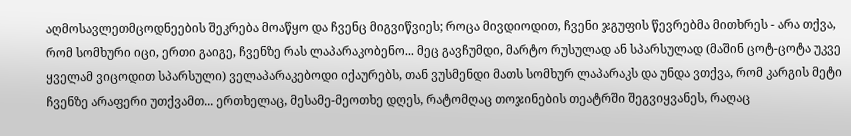აღმოსავლეთმცოდნეების შეკრება მოაწყო და ჩვენც მიგვიწვიეს; როცა მივდიოდით, ჩვენი ჯგუფის წევრებმა მითხრეს - არა თქვა, რომ სომხური იცი, ერთი გაიგე, ჩვენზე რას ლაპარაკობენო... მეც გავჩუმდი, მარტო რუსულად ან სპარსულად (მაშინ ცოტ-ცოტა უკვე ყველამ ვიცოდით სპარსული) ველაპარაკებოდი იქაურებს, თან ვუსმენდი მათს სომხურ ლაპარაკს და უნდა ვთქვა, რომ კარგის მეტი ჩვენზე არაფერი უთქვამთ... ერთხელაც, მესამე-მეოთხე დღეს, რატომღაც თოჯინების თეატრში შეგვიყვანეს, რაღაც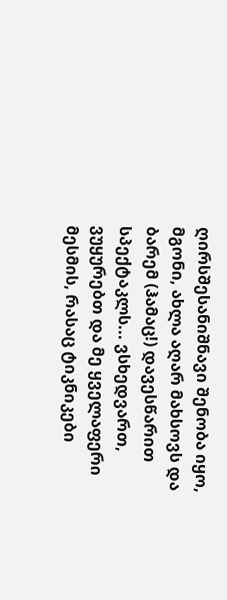ღირსშესანიშნავი შენობა იყო, მგონი, ახლა აღარ მახსოვს და ბარემ (ჰამაც!) დავესწარით სპექტაკლს... ვსხედვართ, ვუყურებთ და მე ყველაფერი მესმის, რასაც ტიკნიკები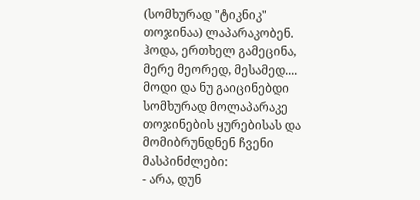(სომხურად "ტიკნიკ" თოჯინაა) ლაპარაკობენ. ჰოდა, ერთხელ გამეცინა, მერე მეორედ, მესამედ.... მოდი და ნუ გაიცინებდი სომხურად მოლაპარაკე თოჯინების ყურებისას და მომიბრუნდნენ ჩვენი მასპინძლები:
- არა, დუნ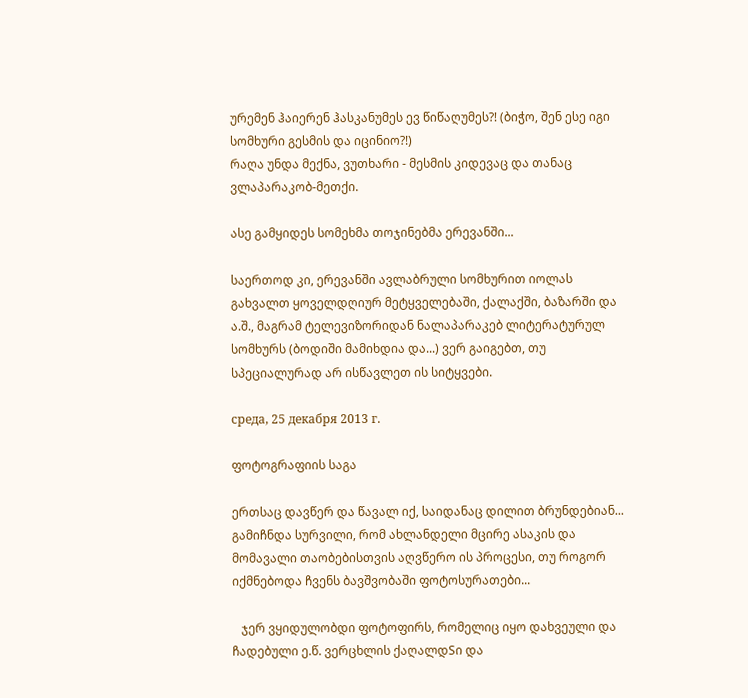ურემენ ჰაიერენ ჰასკანუმეს ევ წიწაღუმეს?! (ბიჭო, შენ ესე იგი სომხური გესმის და იცინიო?!)
რაღა უნდა მექნა, ვუთხარი - მესმის კიდევაც და თანაც ვლაპარაკობ-მეთქი.

ასე გამყიდეს სომეხმა თოჯინებმა ერევანში...

საერთოდ კი, ერევანში ავლაბრული სომხურით იოლას გახვალთ ყოველდღიურ მეტყველებაში, ქალაქში, ბაზარში და ა.შ., მაგრამ ტელევიზორიდან ნალაპარაკებ ლიტერატურულ სომხურს (ბოდიში მამიხდია და...) ვერ გაიგებთ, თუ სპეციალურად არ ისწავლეთ ის სიტყვები.

среда, 25 декабря 2013 г.

ფოტოგრაფიის საგა

ერთსაც დავწერ და წავალ იქ, საიდანაც დილით ბრუნდებიან...
გამიჩნდა სურვილი, რომ ახლანდელი მცირე ასაკის და მომავალი თაობებისთვის აღვწერო ის პროცესი, თუ როგორ იქმნებოდა ჩვენს ბავშვობაში ფოტოსურათები...

   ჯერ ვყიდულობდი ფოტოფირს, რომელიც იყო დახვეული და ჩადებული ე.წ. ვერცხლის ქაღალდSი და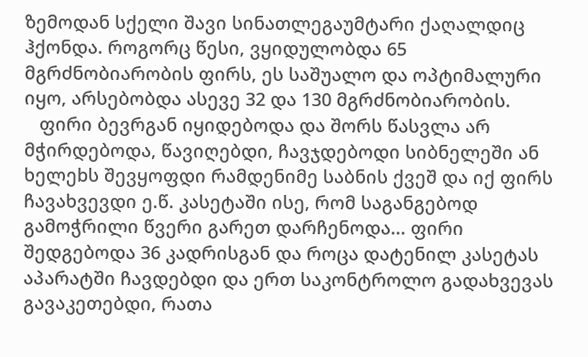ზემოდან სქელი შავი სინათლეგაუმტარი ქაღალდიც ჰქონდა. როგორც წესი, ვყიდულობდა 65 მგრძნობიარობის ფირს, ეს საშუალო და ოპტიმალური იყო, არსებობდა ასევე 32 და 130 მგრძნობიარობის.
   ფირი ბევრგან იყიდებოდა და შორს წასვლა არ მჭირდებოდა, წავიღებდი, ჩავჯდებოდი სიბნელეში ან ხელეbს შევყოფდი რამდენიმე საბნის ქვეშ და იქ ფირს ჩავახვევდი ე.წ. კასეტაში ისე, რომ საგანგებოდ გამოჭრილი წვერი გარეთ დარჩენოდა... ფირი შედგებოდა 36 კადრისგან და როცა დატენილ კასეტას აპარატში ჩავდებდი და ერთ საკონტროლო გადახვევას გავაკეთებდი, რათა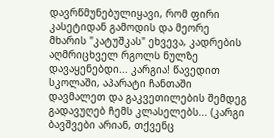დავრწმუნებულიყავი, რომ ფირი კასეტიდან გამოდის და მეორე მხარის "კატუშკას" ეხვევა, კადრების აღმრიცხველ რგოლს ნულზე დავაყენებდი... კარგია! წავედით სკოლაში, აპარატი ჩანთაში დავმალეთ და გაკვეთილების შემდეგ გადავუღებ ჩემს კლასელებს... (კარგი ბავშვები არიან, თქვენც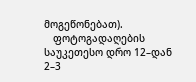მოგეწონებათ).
   ფოტოგადაღების საუკეთესო დრო 12–დან 2–3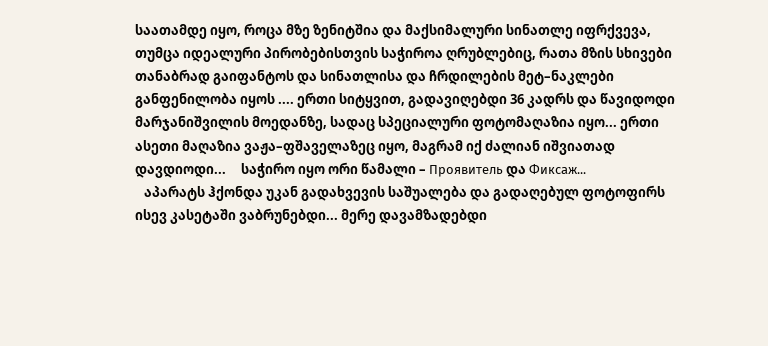საათამდე იყო, როცა მზე ზენიტშია და მაქსიმალური სინათლე იფრქვევა, თუმცა იდეალური პირობებისთვის საჭიროა ღრუბლებიც, რათა მზის სხივები თანაბრად გაიფანტოს და სინათლისა და ჩრდილების მეტ–ნაკლები განფენილობა იყოს .... ერთი სიტყვით, გადავიღებდი 36 კადრს და წავიდოდი მარჯანიშვილის მოედანზე, სადაც სპეციალური ფოტომაღაზია იყო... ერთი ასეთი მაღაზია ვაჟა–ფშაველაზეც იყო, მაგრამ იქ ძალიან იშვიათად დავდიოდი...     საჭირო იყო ორი წამალი – Проявитель და Фиксаж...
   აპარატს ჰქონდა უკან გადახვევის საშუალება და გადაღებულ ფოტოფირს ისევ კასეტაში ვაბრუნებდი... მერე დავამზადებდი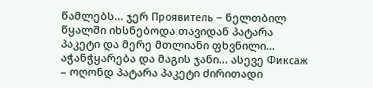წამლებს... ჯერ Проявитель – ნელთბილ წყალში იხსნებოდა თავიდან პატარა პაკეტი და მერე მთლიანი ფხვნილი... აჭანჭყარება და მაგის ჯანი... ასევე Фиксаж – ოღონდ პატარა პაკეტი ძირითადი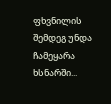ფხვნილის შემდეგ უნდა ჩამეყარა ხსნარში...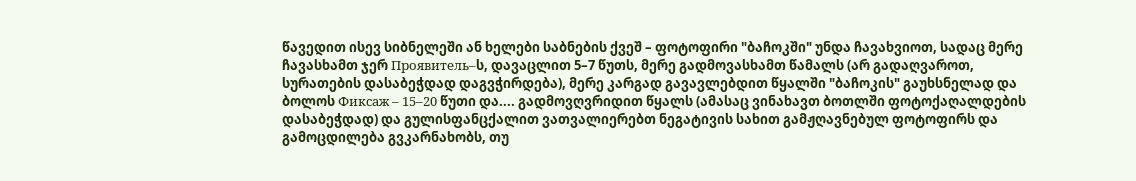წავედით ისევ სიბნელეში ან ხელები საბნების ქვეშ – ფოტოფირი "ბაჩოკში" უნდა ჩავახვიოთ, სადაც მერე ჩავასხამთ ჯერ Проявитель–ს, დავაცლით 5–7 წუთს, მერე გადმოვასხამთ წამალს (არ გადაღვაროთ, სურათების დასაბეჭდად დაგვჭირდება), მერე კარგად გავავლებდით წყალში "ბაჩოკის" გაუხსნელად და ბოლოს Фиксаж – 15–20 წუთი და.... გადმოვღვრიდით წყალს (ამასაც ვინახავთ ბოთლში ფოტოქაღალდების დასაბეჭდად) და გულისფანცქალით ვათვალიერებთ ნეგატივის სახით გამჟღავნებულ ფოტოფირს და გამოცდილება გვკარნახობს, თუ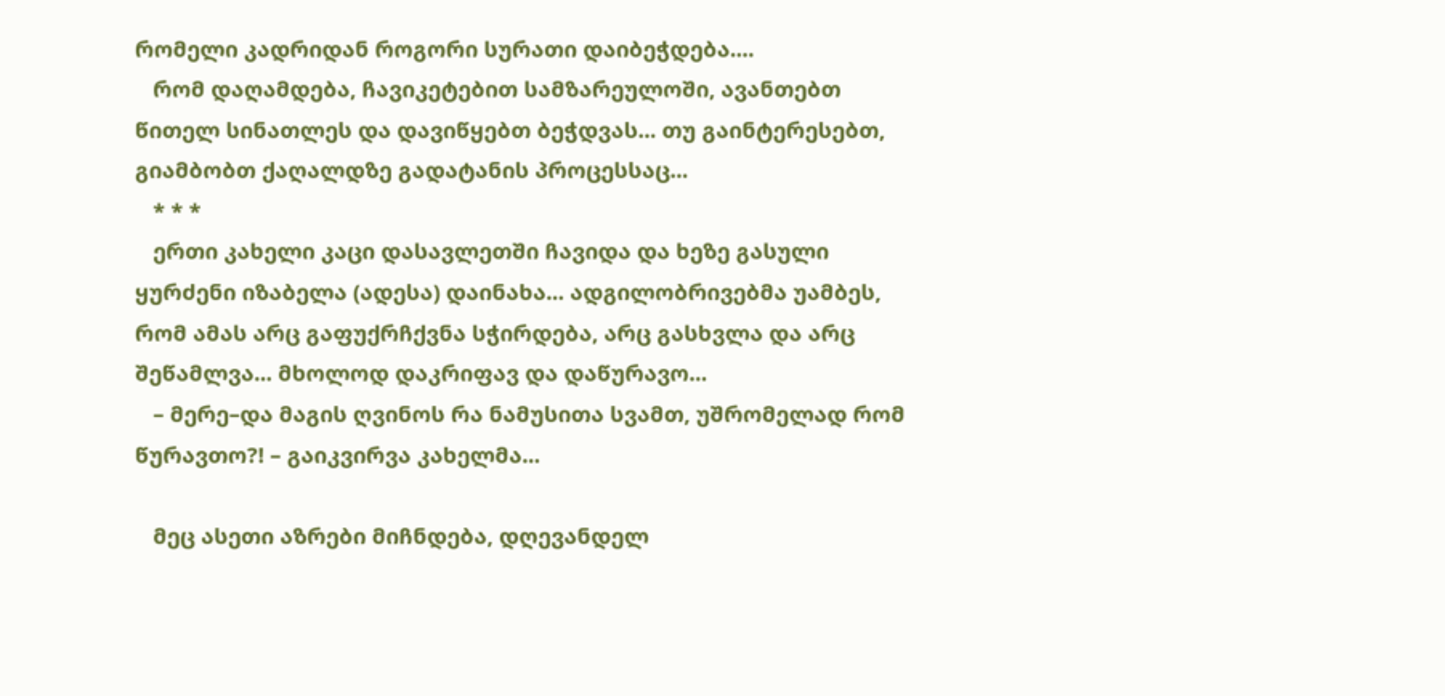რომელი კადრიდან როგორი სურათი დაიბეჭდება....
   რომ დაღამდება, ჩავიკეტებით სამზარეულოში, ავანთებთ წითელ სინათლეს და დავიწყებთ ბეჭდვას... თუ გაინტერესებთ, გიამბობთ ქაღალდზე გადატანის პროცესსაც...
   * * *
   ერთი კახელი კაცი დასავლეთში ჩავიდა და ხეზე გასული ყურძენი იზაბელა (ადესა) დაინახა... ადგილობრივებმა უამბეს, რომ ამას არც გაფუქრჩქვნა სჭირდება, არც გასხვლა და არც შეწამლვა... მხოლოდ დაკრიფავ და დაწურავო...
   – მერე–და მაგის ღვინოს რა ნამუსითა სვამთ, უშრომელად რომ წურავთო?! – გაიკვირვა კახელმა...

   მეც ასეთი აზრები მიჩნდება, დღევანდელ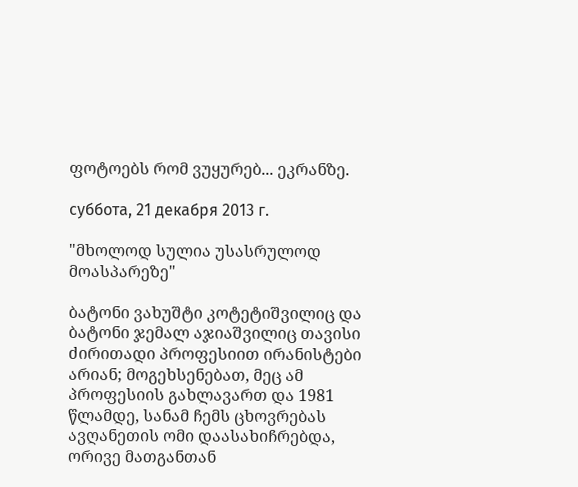ფოტოებს რომ ვუყურებ... ეკრანზე.

суббота, 21 декабря 2013 г.

"მხოლოდ სულია უსასრულოდ მოასპარეზე"

ბატონი ვახუშტი კოტეტიშვილიც და ბატონი ჯემალ აჯიაშვილიც თავისი ძირითადი პროფესიით ირანისტები არიან; მოგეხსენებათ, მეც ამ პროფესიის გახლავართ და 1981 წლამდე, სანამ ჩემს ცხოვრებას ავღანეთის ომი დაასახიჩრებდა, ორივე მათგანთან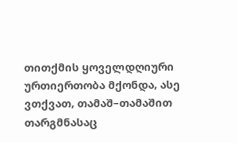თითქმის ყოველდღიური ურთიერთობა მქონდა, ასე ვთქვათ, თამაშ–თამაშით თარგმნასაც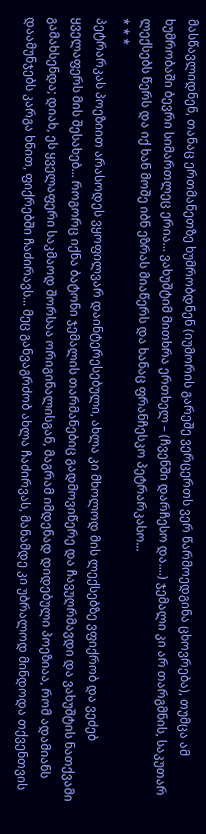მასწავლიდნენ, თანაც ერთმანეთზე ხუმრობდნენ (იუმორის გარეშე ვერცერთს ვერ წარმოედგინა ცხოვრება), თუმცა ამ ხუმრობაში ბევრი სიმართლეც ერია... ვახუშტიმ მითხრა ერთხელ – (ჩვენში დარჩესო და....) ჯემალი კი არ თარგმნის, საკუთარ ლექსებს წერს და იქ ხან მოშე იბნ ეზრას მიაწერს და ხანაც ფრანჩესკო პეტრარკასო...
* * *
პეტრარკას პოეზიით არასოდეს ვყოფილვარ დაინტერესებული, ახლა კი მხოლოდ მის ლექსებზე ვფიქრობ და ვეძებ ყველაფერს მის შესახებ... როგორც იქნა ბატონი ჯემალის თარმანებიც გადმოვიწერე და ჩავუღრმავდი და ვახუშტის ნათქვამი გამახსენდა; დიახ, ეს ყველაფერი საკმაოდ შორსაა ორიგინალისგან, მაგრამ იმდენად დიდებული პოეზიაა, რომ ადამიანს დაამუნჯებს კარგა ხნით, ფიქრებში ჩაძირავს... მეც განვაგრძობ ახლა ჩაძირვას, მანამდე კი უბრალოდ მინდოდა თქვენთვის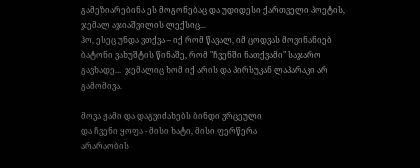გამეზიარებინა ეს მოგონებაც და უდიდესი ქართველი პოეტის, ჯემალ აჯიაშვილის ლექსიც...
ჰო, ესეც უნდა ვთქვა – იქ რომ წავალ, იმ ცოდვას მოვინანიებ ბატონი ვახუშტის წინაშე, რომ "ჩვენში ნათქვამი" საჯარო გავხადე...  ჯემალიც ხომ იქ არის და პირსუკან ლაპარაკი არ გამომივა.

მოვა ჟამი და დაგვიძახებს ბინდი ვრცეული
და ჩვენი ყოფა - მისი ხატი, მისი ფერწერა
არარაობის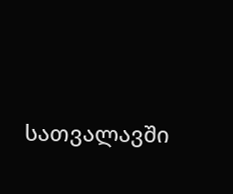სათვალავში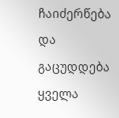ჩაიძერწება
და გაცუდდება ყველა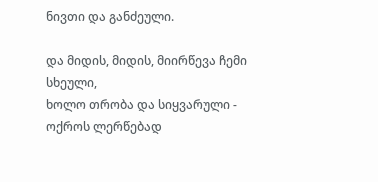ნივთი და განძეული.

და მიდის, მიდის, მიირწევა ჩემი სხეული,
ხოლო თრობა და სიყვარული - ოქროს ლერწებად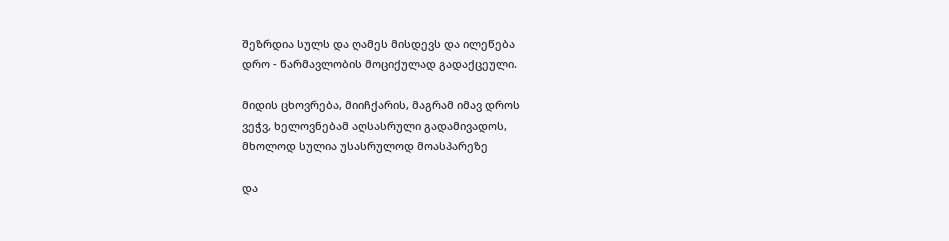შეზრდია სულს და ღამეს მისდევს და ილეწება
დრო - წარმავლობის მოციქულად გადაქცეული.

მიდის ცხოვრება, მიიჩქარის, მაგრამ იმავ დროს
ვეჭვ, ხელოვნებამ აღსასრული გადამივადოს,
მხოლოდ სულია უსასრულოდ მოასპარეზე

და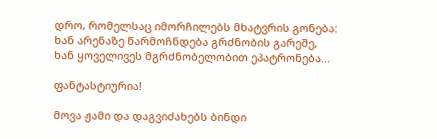დრო, რომელსაც იმორჩილებს მხატვრის გონება:
ხან არენაზე წარმოჩნდება გრძნობის გარეშე,
ხან ყოველივეს მგრძნობელობით ეპატრონება...

ფანტასტიურია!

მოვა ჟამი და დაგვიძახებს ბინდი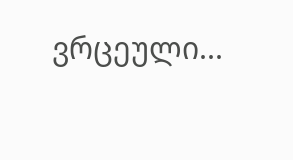ვრცეული...